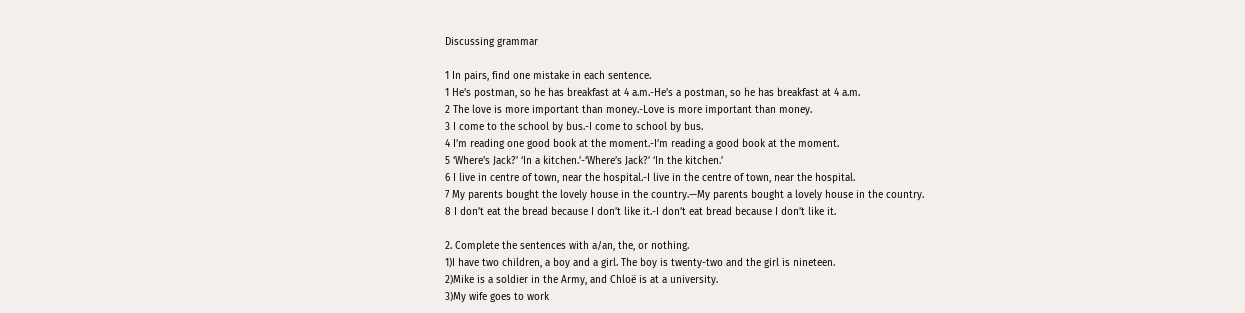Discussing grammar

1 In pairs, find one mistake in each sentence.
1 He’s postman, so he has breakfast at 4 a.m.-He’s a postman, so he has breakfast at 4 a.m.
2 The love is more important than money.-Love is more important than money.
3 I come to the school by bus.-I come to school by bus.
4 I’m reading one good book at the moment.-I’m reading a good book at the moment.
5 ‘Where’s Jack?’ ‘In a kitchen.’-‘Where’s Jack?’ ‘In the kitchen.’
6 I live in centre of town, near the hospital.-I live in the centre of town, near the hospital.
7 My parents bought the lovely house in the country.—My parents bought a lovely house in the country.
8 I don’t eat the bread because I don’t like it.-I don’t eat bread because I don’t like it.

2. Complete the sentences with a/an, the, or nothing.
1)I have two children, a boy and a girl. The boy is twenty-two and the girl is nineteen.
2)Mike is a soldier in the Army, and Chloë is at a university.
3)My wife goes to work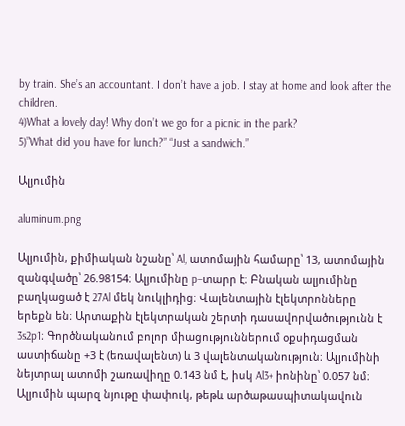by train. She’s an accountant. I don’t have a job. I stay at home and look after the children.
4)What a lovely day! Why don’t we go for a picnic in the park?
5)”What did you have for lunch?” “Just a sandwich.”

Ալյումին

aluminum.png

Ալյումին, քիմիական նշանը՝ Al, ատոմային համարը՝ 13, ատոմային զանգվածը՝ 26.98154։ Ալյումինը p–տարր է։ Բնական ալյումինը բաղկացած է 27Al մեկ նուկլիդից։ Վալենտային էլեկտրոնները երեքն են։ Արտաքին էլեկտրական շերտի դասավորվածությունն է 3s2p1։ Գործնականում բոլոր միացություններում օքսիդացման աստիճանը +3 է (եռավալենտ) և 3 վալենտականություն։ Ալյումինի նեյտրալ ատոմի շառավիղը 0.143 նմ է, իսկ Al3+ իոնինը՝ 0.057 նմ։ Ալյումին պարզ նյութը փափուկ, թեթև արծաթասպիտակավուն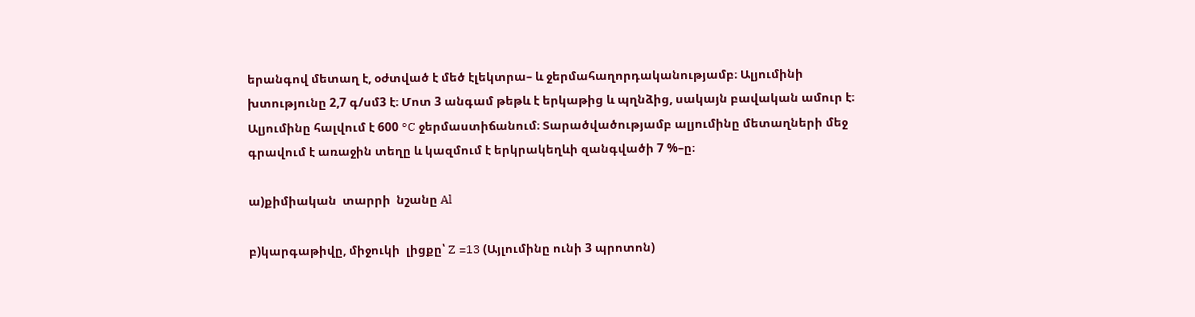երանգով մետաղ է, օժտված է մեծ էլեկտրա– և ջերմահաղորդականությամբ։ Ալյումինի խտությունը 2,7 գ/սմ3 է։ Մոտ 3 անգամ թեթև է երկաթից և պղնձից, սակայն բավական ամուր է։ Ալյումինը հալվում է 600 °C ջերմաստիճանում։ Տարածվածությամբ ալյումինը մետաղների մեջ գրավում է առաջին տեղը և կազմում է երկրակեղևի զանգվածի 7 %–ը։

ա)քիմիական  տարրի  նշանը Al

բ)կարգաթիվը, միջուկի  լիցքը՝ Z =13 (Այլումինը ունի 3 պրոտոն)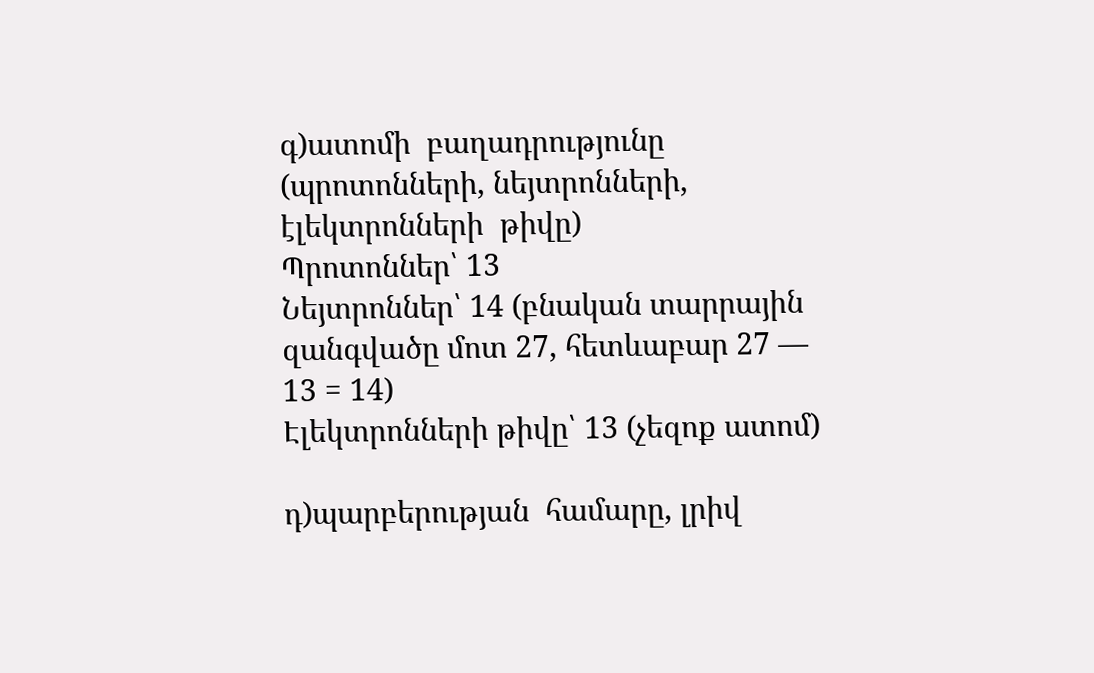գ)ատոմի  բաղադրությունը (պրոտոնների, նեյտրոնների, էլեկտրոնների  թիվը)
Պրոտոններ՝ 13
Նեյտրոններ՝ 14 (բնական տարրային զանգվածը մոտ 27, հետևաբար 27 — 13 = 14)
Էլեկտրոնների թիվը՝ 13 (չեզոք ատոմ)

դ)պարբերության  համարը, լրիվ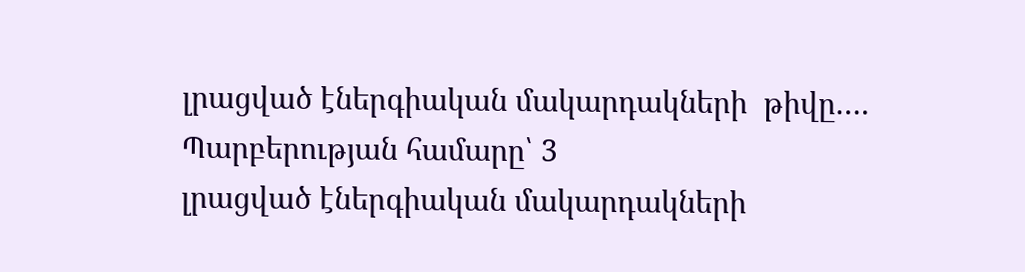լրացված էներգիական մակարդակների  թիվը….
Պարբերության համարը՝ 3
լրացված էներգիական մակարդակների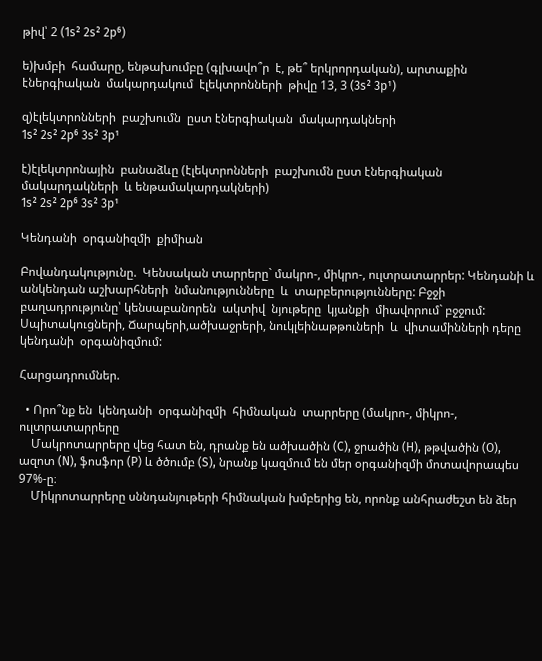թիվ՝ 2 (1s² 2s² 2p⁶)

ե)խմբի  համարը, ենթախումբը (գլխավո՞ր  է, թե՞ երկրորդական), արտաքին
էներգիական  մակարդակում  էլեկտրոնների  թիվը 13, 3 (3s² 3p¹)

զ)էլեկտրոնների  բաշխումն  ըստ էներգիական  մակարդակների
1s² 2s² 2p⁶ 3s² 3p¹

է)էլեկտրոնային  բանաձևը (էլեկտրոնների  բաշխումն ըստ էներգիական
մակարդակների  և ենթամակարդակների)
1s² 2s² 2p⁶ 3s² 3p¹

Կենդանի  օրգանիզմի  քիմիան

Բովանդակությունը.  Կենսական տարրերը` մակրո-, միկրո-, ուլտրատարրեր: Կենդանի և անկենդան աշխարհների  նմանությունները  և  տարբերությունները: Բջջի  բաղադրությունը՝ կենսաբանորեն  ակտիվ  նյութերը  կյանքի  միավորում` բջջում:  Սպիտակուցների, Ճարպերի,ածխաջրերի, նուկլեինաթթուների  և  վիտամինների դերը  կենդանի  օրգանիզմում:

Հարցադրումներ.

  • Որո՞նք են  կենդանի  օրգանիզմի  հիմնական  տարրերը (մակրո-, միկրո-, ուլտրատարրերը
    Մակրոտարրերը վեց հատ են, դրանք են ածխածին (C), ջրածին (H), թթվածին (O), ազոտ (N), ֆոսֆոր (P) և ծծումբ (S), նրանք կազմում են մեր օրգանիզմի մոտավորապես 97%-ը։
    Միկրոտարրերը սննդանյութերի հիմնական խմբերից են, որոնք անհրաժեշտ են ձեր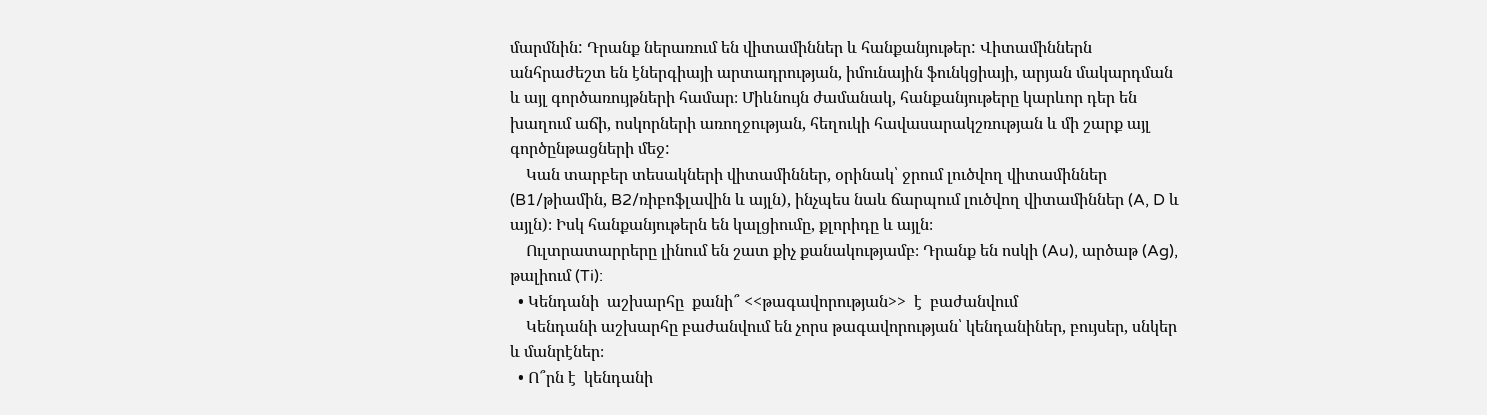մարմնին: Դրանք ներառում են վիտամիններ և հանքանյութեր: Վիտամիններն անհրաժեշտ են էներգիայի արտադրության, իմունային ֆունկցիայի, արյան մակարդման և այլ գործառույթների համար։ Միևնույն ժամանակ, հանքանյութերը կարևոր դեր են խաղում աճի, ոսկորների առողջության, հեղուկի հավասարակշռության և մի շարք այլ գործընթացների մեջ:
    Կան տարբեր տեսակների վիտամիններ, օրինակ՝ ջրում լուծվող վիտամիններ (B1/թիամին, B2/ռիբոֆլավին և այլն), ինչպես նաև ճարպում լուծվող վիտամիններ (A, D և այլն)։ Իսկ հանքանյութերն են կալցիումը, քլորիդը և այլն։
    Ուլտրատարրերը լինում են շատ քիչ քանակությամբ։ Դրանք են ոսկի (Au), արծաթ (Ag), թալիում (Ti):
  • Կենդանի  աշխարհը  քանի՞ <<թագավորության>>  է  բաժանվում
    Կենդանի աշխարհը բաժանվում են չորս թագավորության՝ կենդանիներ, բույսեր, սնկեր և մանրէներ։
  • Ո՞րն է  կենդանի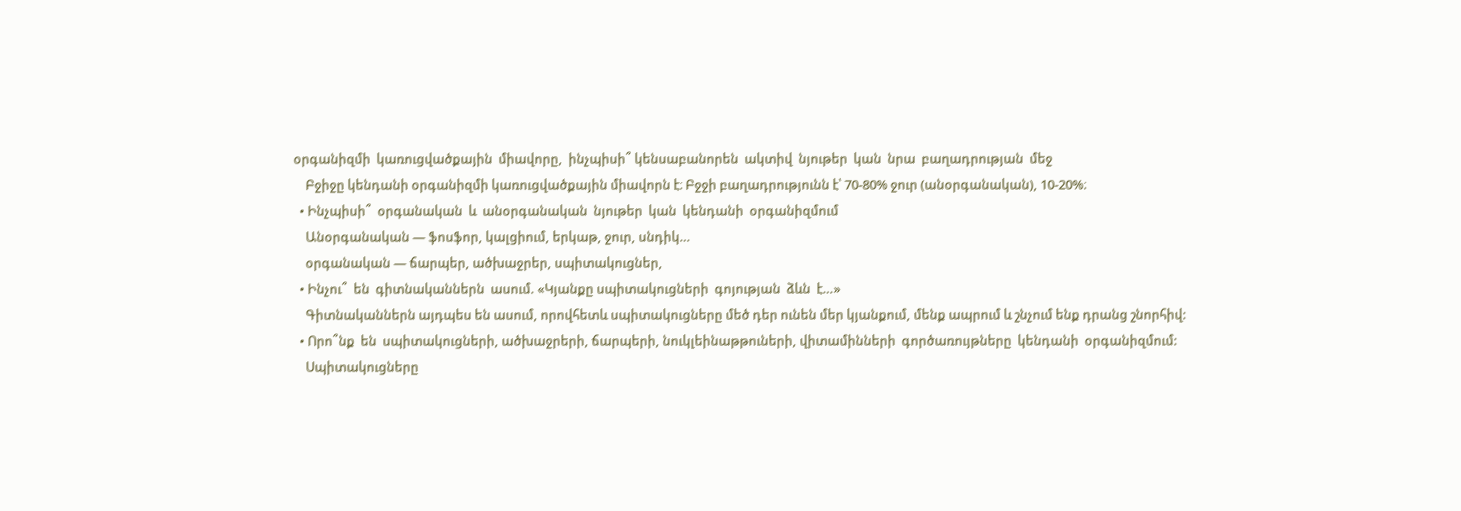օրգանիզմի  կառուցվածքային  միավորը,  ինչպիսի՞ կենսաբանորեն  ակտիվ  նյութեր  կան  նրա  բաղադրության  մեջ
    Բջիջը կենդանի օրգանիզմի կառուցվածքային միավորն է։ Բջջի բաղադրությունն է՝ 70-80% ջուր (անօրգանական), 10-20%։
  • Ինչպիսի՞  օրգանական  և  անօրգանական  նյութեր  կան  կենդանի  օրգանիզմում
    Անօրգանական — ֆոսֆոր, կալցիում, երկաթ, ջուր, սնդիկ…
    օրգանական — ճարպեր, ածխաջրեր, սպիտակուցներ,
  • Ինչու՞  են  գիտնականներն  ասում. «Կյանքը սպիտակուցների  գոյության  ձևն  է…»
    Գիտնականներն այդպես են ասում, որովհետև սպիտակուցները մեծ դեր ունեն մեր կյանքում, մենք ապրում և շնչում ենք դրանց շնորհիվ:
  • Որո՞նք  են  սպիտակուցների, ածխաջրերի, ճարպերի, նուկլեինաթթուների, վիտամինների  գործառույթները  կենդանի  օրգանիզմում:
    Սպիտակուցները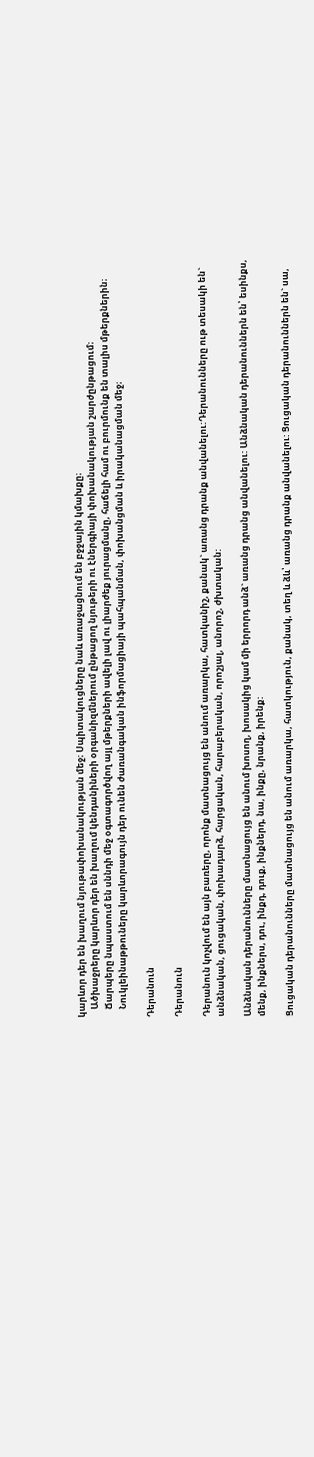կարևոր դեր են խաղում նյութափոխանակության մեջ։ Սպիտակուցները նաև առաջացնում են բջջային կմախքը։
    Ածխաջրերը կարևոր դեր են խաղում կենդանիների օրգանիզմներում ընթացող նյութերի ու էներգիայի փոխանակության շարժընթացում։
    Ճարպերը նպաստում են սննդի մեջ օգտագործվող այլ մթերքների ավելի լավ ու լիարժեք յուրացմանը, հաճելի համ ու բուրմունք են տալիս մթերքներին։
    Նուկլեինաթթուները կարևորագույն դեր ունեն ժառանգական ինֆորմացիայի պահպանման, փոխանցման և իրականացման մեջ։

Դերանուն

Դերանուն

Դերանուն կոչվում են այն բառերը, որոնք մատնացույց են անում առարկա, հատկանիշ, քանակ` առանց դրանք անվանելու:Դերանունները ութ տեսակի են` անձնական, ցուցական, փոխադարձ, հարցական, հարաբերական, որոշյալ, անորոշ, ժխտական:

Անձնական դերանունները մատնացույց են անում խոսող, խոսակից կամ մի երրորդ անձ` առանց դրանց անվանելու: Անձնական դերանուններն են՝ եսինքս, մենք, ինքներս, դու, ինքդ, դուք, ինքներդ, նա, ինքը, նրանք, իրենք:

Ցուցական դերանունները մատնացույց են անում առարկա, հատկություն, քանակ, տեղ և ձև՝ առանց դրանք անվանելու: Ցուցական դերանուններն են` սա,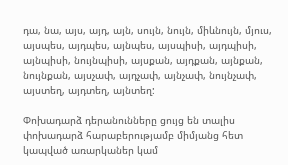դա, նա, այս, այդ, այն, սույն, նույն, միևնույն, մյուս, այսպես, այդպես, այնպես, այսպիսի, այդպիսի, այնպիսի, նույնպիսի, այսքան, այդքան, այնքան, նույնքան, այսչափ, այդչափ, այնչափ, նույնչափ, այստեղ, այդտեղ, այնտեղ:

Փոխադարձ դերանունները ցույց են տալիս փոխադարձ հարաբերությամբ միմյանց հետ կապված առարկաներ կամ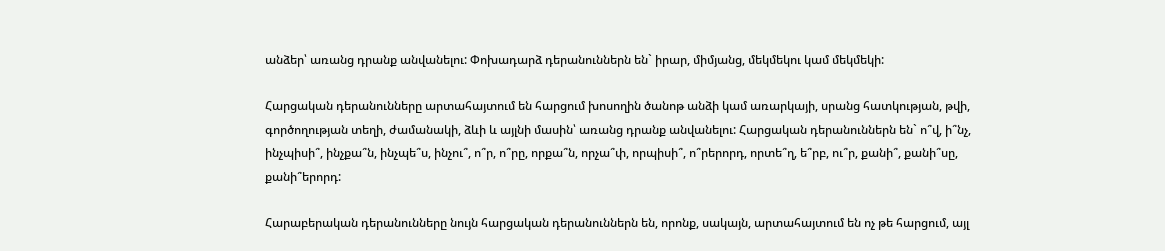անձեր՝ առանց դրանք անվանելու: Փոխադարձ դերանուններն են` իրար, միմյանց, մեկմեկու կամ մեկմեկի:

Հարցական դերանունները արտահայտում են հարցում խոսողին ծանոթ անձի կամ առարկայի, սրանց հատկության, թվի, գործողության տեղի, ժամանակի, ձևի և այլնի մասին՝ առանց դրանք անվանելու: Հարցական դերանուններն են` ո՞վ, ի՞նչ, ինչպիսի՞, ինչքա՞ն, ինչպե՞ս, ինչու՞, ո՞ր, ո՞րը, որքա՞ն, որչա՞փ, որպիսի՞, ո՞րերորդ, որտե՞ղ, ե՞րբ, ու՞ր, քանի՞, քանի՞սը, քանի՞երորդ:

Հարաբերական դերանունները նույն հարցական դերանուններն են, որոնք, սակայն, արտահայտում են ոչ թե հարցում, այլ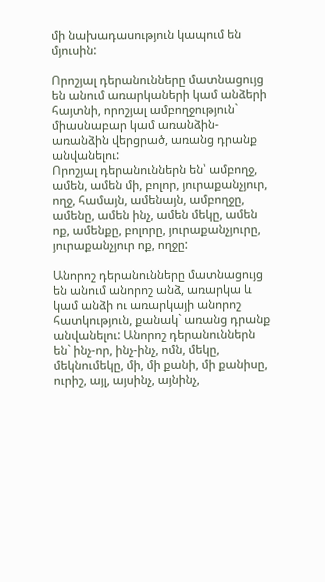մի նախադասություն կապում են մյուսին:

Որոշյալ դերանունները մատնացույց են անում առարկաների կամ անձերի հայտնի, որոշյալ ամբողջություն` միասնաբար կամ առանձին-առանձին վերցրած, առանց դրանք անվանելու:
Որոշյալ դերանուններն են՝ ամբողջ, ամեն, ամեն մի, բոլոր, յուրաքանչյուր, ողջ, համայն, ամենայն, ամբողջը, ամենը, ամեն ինչ, ամեն մեկը, ամեն ոք, ամենքը, բոլորը, յուրաքանչյուրը, յուրաքանչյուր ոք, ողջը:

Անորոշ դերանունները մատնացույց են անում անորոշ անձ, առարկա և կամ անձի ու առարկայի անորոշ հատկություն, քանակ` առանց դրանք անվանելու: Անորոշ դերանուններն են` ինչ-որ, ինչ-ինչ, ոմն, մեկը, մեկնումեկը, մի, մի քանի, մի քանիսը, ուրիշ, այլ, այսինչ, այնինչ,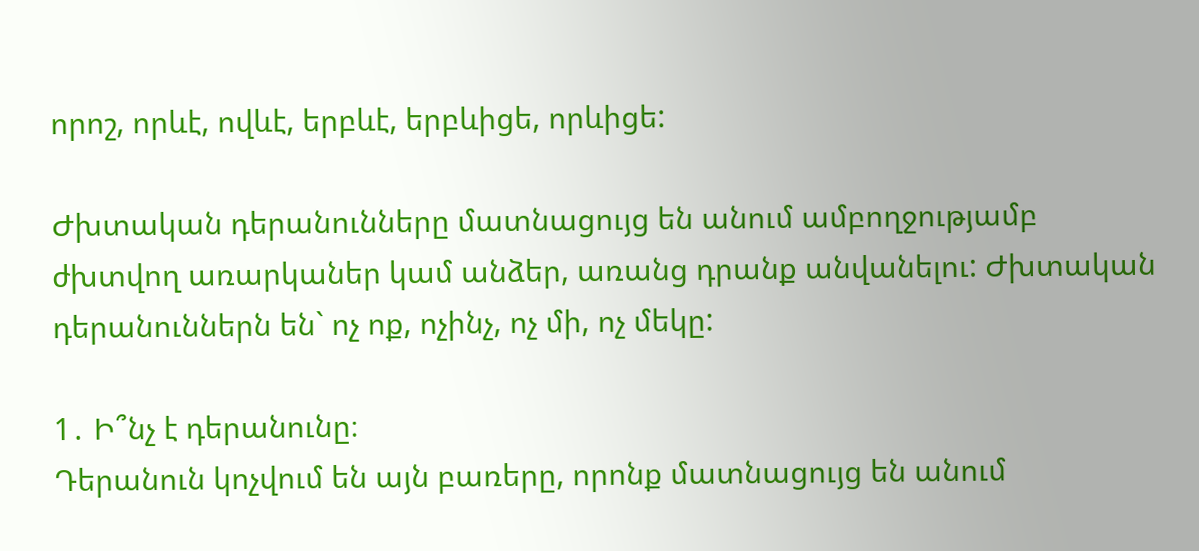որոշ, որևէ, ովևէ, երբևէ, երբևիցե, որևիցե:

Ժխտական դերանունները մատնացույց են անում ամբողջությամբ ժխտվող առարկաներ կամ անձեր, առանց դրանք անվանելու: Ժխտական դերանուններն են` ոչ ոք, ոչինչ, ոչ մի, ոչ մեկը:

1․ Ի՞նչ է դերանունը։
Դերանուն կոչվում են այն բառերը, որոնք մատնացույց են անում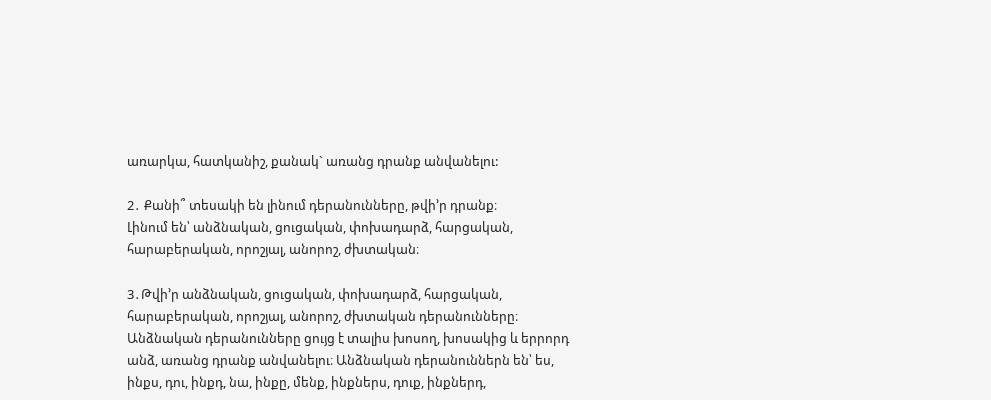առարկա, հատկանիշ, քանակ` առանց դրանք անվանելու:

2․ Քանի՞ տեսակի են լինում դերանունները, թվի’ր դրանք։
Լինում են՝ անձնական, ցուցական, փոխադարձ, հարցական, հարաբերական, որոշյալ, անորոշ, ժխտական։

3․Թվի’ր անձնական, ցուցական, փոխադարձ, հարցական, հարաբերական, որոշյալ, անորոշ, ժխտական դերանունները։
Անձնական դերանունները ցույց է տալիս խոսող, խոսակից և երրորդ անձ, առանց դրանք անվանելու։ Անձնական դերանուններն են՝ ես, ինքս, դու, ինքդ, նա, ինքը, մենք, ինքներս, դուք, ինքներդ,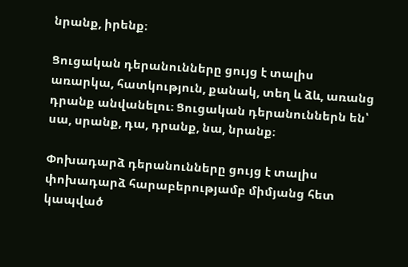նրանք, իրենք։

Ցուցական դերանունները ցույց է տալիս առարկա, հատկություն, քանակ, տեղ և ձև, առանց դրանք անվանելու։ Ցուցական դերանուններն են՝ սա, սրանք, դա, դրանք, նա, նրանք։

Փոխադարձ դերանունները ցույց է տալիս փոխադարձ հարաբերությամբ միմյանց հետ կապված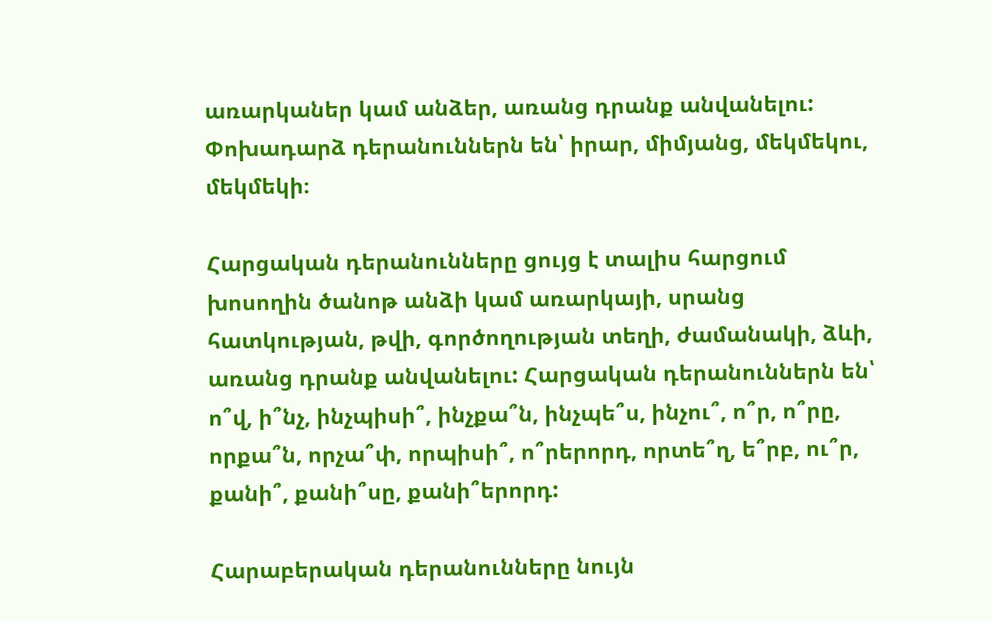առարկաներ կամ անձեր, առանց դրանք անվանելու: Փոխադարձ դերանուններն են՝ իրար, միմյանց, մեկմեկու, մեկմեկի։

Հարցական դերանունները ցույց է տալիս հարցում խոսողին ծանոթ անձի կամ առարկայի, սրանց հատկության, թվի, գործողության տեղի, ժամանակի, ձևի, առանց դրանք անվանելու: Հարցական դերանուններն են՝ ո՞վ, ի՞նչ, ինչպիսի՞, ինչքա՞ն, ինչպե՞ս, ինչու՞, ո՞ր, ո՞րը, որքա՞ն, որչա՞փ, որպիսի՞, ո՞րերորդ, որտե՞ղ, ե՞րբ, ու՞ր, քանի՞, քանի՞սը, քանի՞երորդ:

Հարաբերական դերանունները նույն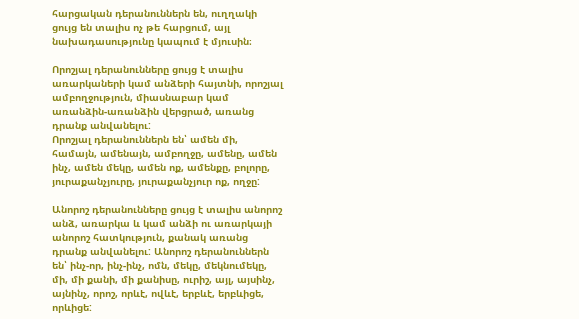հարցական դերանուններն են, ուղղակի ցույց են տալիս ոչ թե հարցում, այլ նախադասությունը կապում է մյուսին։

Որոշյալ դերանունները ցույց է տալիս առարկաների կամ անձերի հայտնի, որոշյալ ամբողջություն, միասնաբար կամ առանձին-առանձին վերցրած, առանց դրանք անվանելու:
Որոշյալ դերանուններն են՝ ամեն մի, համայն, ամենայն, ամբողջը, ամենը, ամեն ինչ, ամեն մեկը, ամեն ոք, ամենքը, բոլորը, յուրաքանչյուրը, յուրաքանչյուր ոք, ողջը:

Անորոշ դերանունները ցույց է տալիս անորոշ անձ, առարկա և կամ անձի ու առարկայի անորոշ հատկություն, քանակ առանց դրանք անվանելու: Անորոշ դերանուններն են՝ ինչ-որ, ինչ-ինչ, ոմն, մեկը, մեկնումեկը, մի, մի քանի, մի քանիսը, ուրիշ, այլ, այսինչ, այնինչ, որոշ, որևէ, ովևէ, երբևէ, երբևիցե, որևիցե: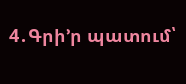4․Գրի’ր պատում՝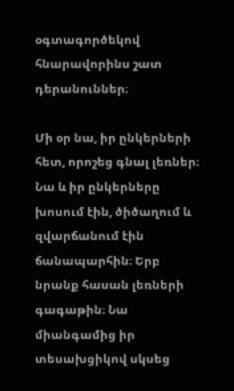օգտագործեկով հնարավորինս շատ դերանուններ։

Մի օր նա, իր ընկերների հետ, որոշեց գնալ լեռներ։ Նա և իր ընկերները խոսում էին, ծիծաղում և զվարճանում էին ճանապարհին։ Երբ նրանք հասան լեռների գագաթին։ Նա միանգամից իր տեսախցիկով սկսեց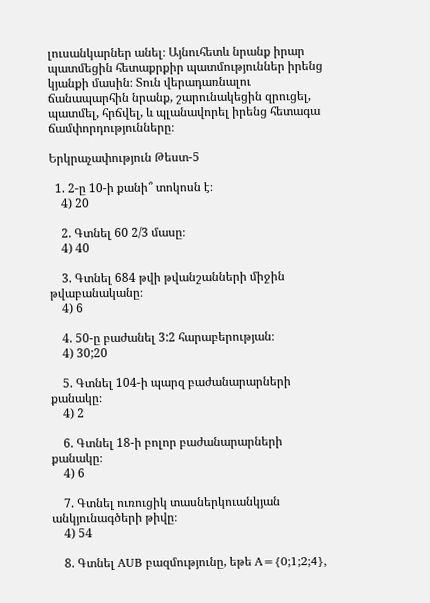լուսանկարներ անել։ Այնուհետև նրանք իրար պատմեցին հետաքրքիր պատմություններ իրենց կյանքի մասին։ Տուն վերադառնալու ճանապարհին նրանք, շարունակեցին զրուցել, պատմել, հրճվել, և պլանավորել իրենց հետագա ճամփորդությունները։

Երկրաչափություն Թեստ-5

  1. 2-ը 10-ի քանի՞ տոկոսն է։
    4) 20

    2. Գտնել 60 2/3 մասը։
    4) 40

    3. Գտնել 684 թվի թվանշանների միջին թվաբանականը։
    4) 6

    4. 50-ը բաժանել 3:2 հարաբերության։
    4) 30;20

    5. Գտնել 104-ի պարզ բաժանարարների քանակը։
    4) 2

    6. Գտնել 18-ի բոլոր բաժանարարների քանակը։
    4) 6

    7. Գտնել ուռուցիկ տասներկուանկյան անկյունագծերի թիվը։
    4) 54

    8. Գտնել AUB բազմությունը, եթե A={0;1;2;4},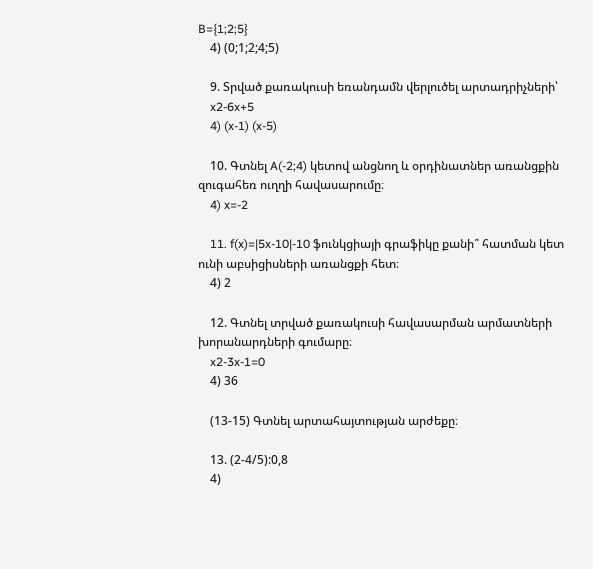B={1;2;5}
    4) (0;1;2;4;5)

    9. Տրված քառակուսի եռանդամն վերլուծել արտադրիչների՝
    x2-6x+5
    4) (x-1) (x-5)

    10. Գտնել A(-2;4) կետով անցնող և օրդինատներ առանցքին զուգահեռ ուղղի հավասարումը։
    4) x=-2

    11. f(x)=|5x-10|-10 ֆունկցիայի գրաֆիկը քանի՞ հատման կետ ունի աբսիցիսների առանցքի հետ։
    4) 2

    12. Գտնել տրված քառակուսի հավասարման արմատների խորանարդների գումարը։
    x2-3x-1=0
    4) 36

    (13-15) Գտնել արտահայտության արժեքը։

    13. (2-4/5):0,8
    4)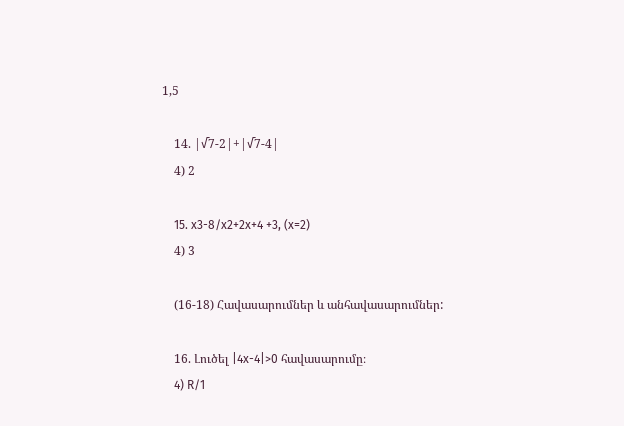1,5

    14. |√7-2|+|√7-4|
    4) 2

    15. x3-8/x2+2x+4 +3, (x=2)
    4) 3

    (16-18) Հավասարումներ և անհավասարումներ:

    16. Լուծել |4x-4|>0 հավասարումը։
    4) R/1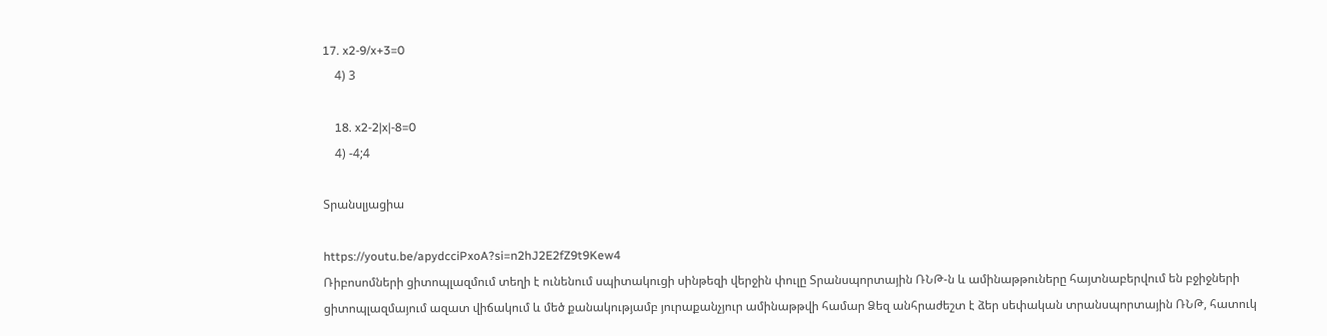17. x2-9/x+3=0
    4) 3

    18. x2-2|x|-8=0
    4) -4;4

Տրանսլյացիա

https://youtu.be/apydcciPxoA?si=n2hJ2E2fZ9t9Kew4
Ռիբոսոմների ցիտոպլազմում տեղի է ունենում սպիտակուցի սինթեզի վերջին փուլը Տրանսպորտային ՌՆԹ-ն և ամինաթթուները հայտնաբերվում են բջիջների ցիտոպլազմայում ազատ վիճակում և մեծ քանակությամբ յուրաքանչյուր ամինաթթվի համար Ձեզ անհրաժեշտ է ձեր սեփական տրանսպորտային ՌՆԹ, հատուկ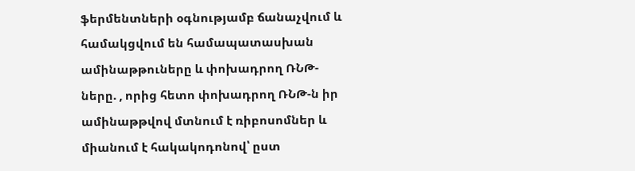ֆերմենտների օգնությամբ ճանաչվում և համակցվում են համապատասխան ամինաթթուները և փոխադրող ՌՆԹ-ները. , որից հետո փոխադրող ՌՆԹ-ն իր ամինաթթվով մտնում է ռիբոսոմներ և միանում է հակակոդոնով՝ ըստ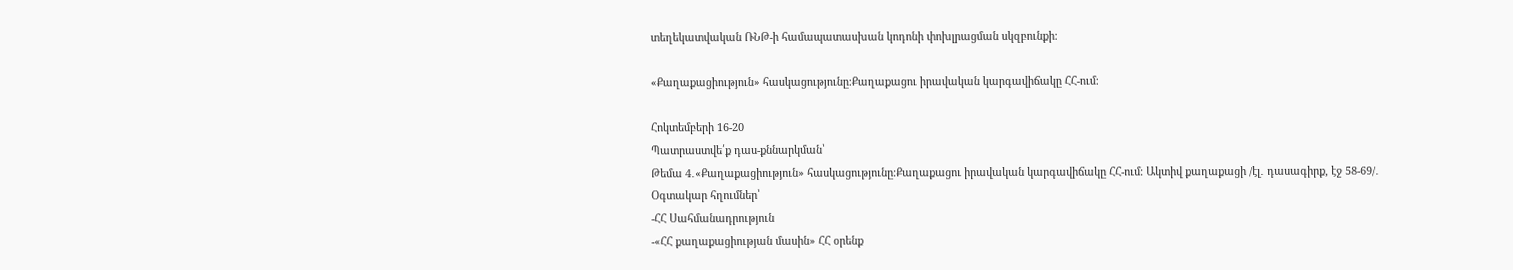տեղեկատվական ՌՆԹ-ի համապատասխան կոդոնի փոխլրացման սկզբունքի։

«Քաղաքացիություն» հասկացությունը։Քաղաքացու իրավական կարգավիճակը ՀՀ-ում։

Հոկտեմբերի 16-20
Պատրաստվե՛ք դաս-քննարկման՝
Թեմա 4․«Քաղաքացիություն» հասկացությունը։Քաղաքացու իրավական կարգավիճակը ՀՀ-ում։ Ակտիվ քաղաքացի /էլ․ դասագիրք, էջ 58-69/․
Օգտակար հղումներ՝
-ՀՀ Սահմանադրություն
-«ՀՀ քաղաքացիության մասին» ՀՀ օրենք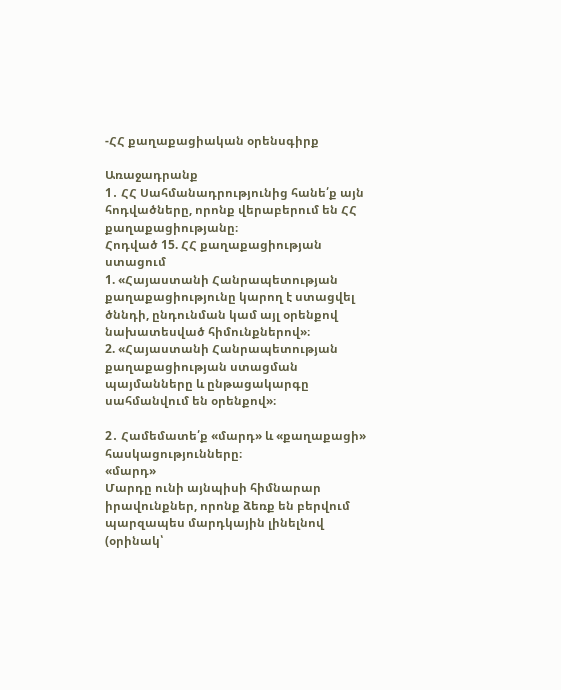-ՀՀ քաղաքացիական օրենսգիրք

Առաջադրանք
1․ ՀՀ Սահմանադրությունից հանե՛ք այն հոդվածները, որոնք վերաբերում են ՀՀ քաղաքացիությանը։
Հոդված 15. ՀՀ քաղաքացիության ստացում
1. «Հայաստանի Հանրապետության քաղաքացիությունը կարող է ստացվել ծննդի, ընդունման կամ այլ օրենքով նախատեսված հիմունքներով»։
2. «Հայաստանի Հանրապետության քաղաքացիության ստացման պայմանները և ընթացակարգը սահմանվում են օրենքով»։

2․ Համեմատե՛ք «մարդ» և «քաղաքացի» հասկացությունները։
«մարդ»
Մարդը ունի այնպիսի հիմնարար իրավունքներ, որոնք ձեռք են բերվում պարզապես մարդկային լինելնով (օրինակ՝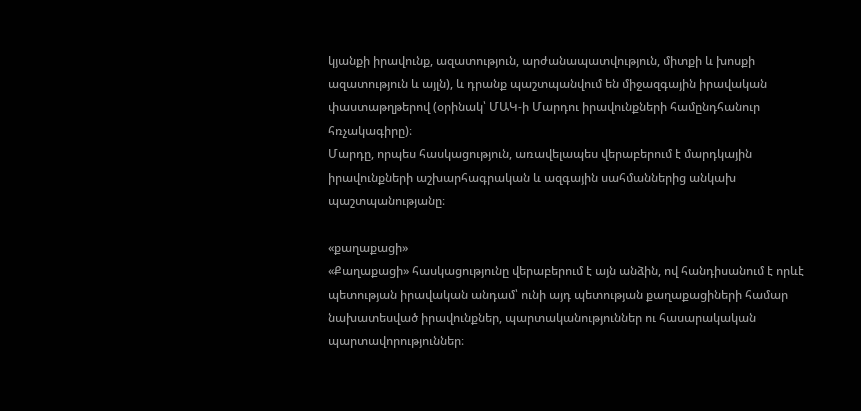կյանքի իրավունք, ազատություն, արժանապատվություն, միտքի և խոսքի ազատություն և այլն), և դրանք պաշտպանվում են միջազգային իրավական փաստաթղթերով (օրինակ՝ ՄԱԿ-ի Մարդու իրավունքների համընդհանուր հռչակագիրը)։
Մարդը, որպես հասկացություն, առավելապես վերաբերում է մարդկային իրավունքների աշխարհագրական և ազգային սահմաններից անկախ պաշտպանությանը։

«քաղաքացի»
«Քաղաքացի» հասկացությունը վերաբերում է այն անձին, ով հանդիսանում է որևէ պետության իրավական անդամ՝ ունի այդ պետության քաղաքացիների համար նախատեսված իրավունքներ, պարտականություններ ու հասարակական պարտավորություններ։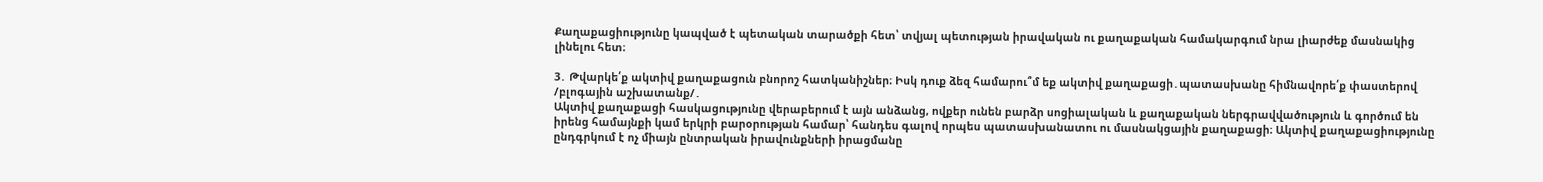Քաղաքացիությունը կապված է պետական տարածքի հետ՝ տվյալ պետության իրավական ու քաղաքական համակարգում նրա լիարժեք մասնակից լինելու հետ։

3․ Թվարկե՛ք ակտիվ քաղաքացուն բնորոշ հատկանիշներ։ Իսկ դուք ձեզ համարու՞մ եք ակտիվ քաղաքացի․պատասխանը հիմնավորե՛ք փաստերով /բլոգային աշխատանք/․
Ակտիվ քաղաքացի հասկացությունը վերաբերում է այն անձանց, ովքեր ունեն բարձր սոցիալական և քաղաքական ներգրավվածություն և գործում են իրենց համայնքի կամ երկրի բարօրության համար՝ հանդես գալով որպես պատասխանատու ու մասնակցային քաղաքացի։ Ակտիվ քաղաքացիությունը ընդգրկում է ոչ միայն ընտրական իրավունքների իրացմանը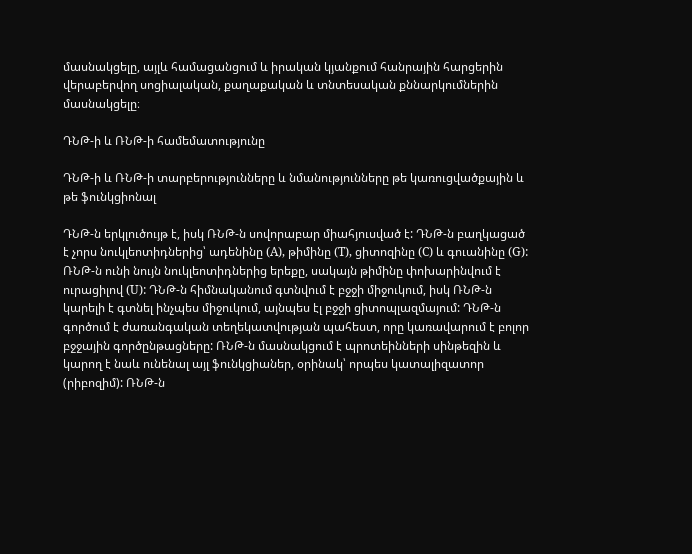մասնակցելը, այլև համացանցում և իրական կյանքում հանրային հարցերին վերաբերվող սոցիալական, քաղաքական և տնտեսական քննարկումներին մասնակցելը։

ԴՆԹ-ի և ՌՆԹ-ի համեմատությունը

ԴՆԹ-ի և ՌՆԹ-ի տարբերությունները և նմանությունները թե կառուցվածքային և թե ֆունկցիոնալ

ԴՆԹ-ն երկլուծույթ է, իսկ ՌՆԹ-ն սովորաբար միահյուսված է: ԴՆԹ-ն բաղկացած է չորս նուկլեոտիդներից՝ ադենինը (A), թիմինը (T), ցիտոզինը (C) և գուանինը (G): ՌՆԹ-ն ունի նույն նուկլեոտիդներից երեքը, սակայն թիմինը փոխարինվում է ուրացիլով (U): ԴՆԹ-ն հիմնականում գտնվում է բջջի միջուկում, իսկ ՌՆԹ-ն կարելի է գտնել ինչպես միջուկում, այնպես էլ բջջի ցիտոպլազմայում: ԴՆԹ-ն գործում է ժառանգական տեղեկատվության պահեստ, որը կառավարում է բոլոր բջջային գործընթացները: ՌՆԹ-ն մասնակցում է պրոտեինների սինթեզին և կարող է նաև ունենալ այլ ֆունկցիաներ, օրինակ՝ որպես կատալիզատոր (րիբոզիմ): ՌՆԹ-ն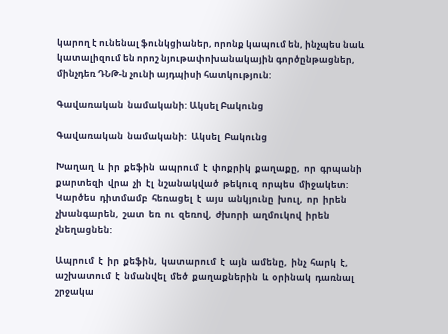կարող է ունենալ ֆունկցիաներ, որոնք կապում են, ինչպես նաև կատալիզում են որոշ նյութափոխանակային գործընթացներ, մինչդեռ ԴՆԹ-ն չունի այդպիսի հատկություն:

Գավառական  նամականի: Ակսել Բակունց

Գավառական  նամականի:  Ակսել  Բակունց

Խաղաղ  և  իր  քեֆին  ապրում  է  փոքրիկ  քաղաքը,  որ  գրպանի  քարտեզի  վրա  չի  էլ  նշանակված  թեկուզ  որպես  միջակետ:  Կարծես  դիտմամբ  հեռացել  է  այս  անկյունը  խուլ,  որ  իրեն չխանգարեն,  շատ  եռ  ու  զեռով,  ժխորի  աղմուկով  իրեն  չնեղացնեն:

Ապրում  է  իր  քեֆին,  կատարում  է  այն  ամենը,  ինչ  հարկ  է,  աշխատում  է  նմանվել  մեծ  քաղաքներին  և  օրինակ  դառնալ  շրջակա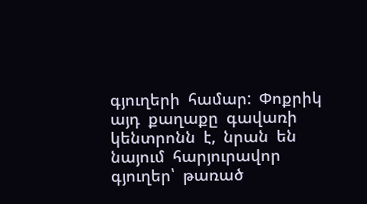գյուղերի  համար:  Փոքրիկ  այդ  քաղաքը  գավառի  կենտրոնն  է,  նրան  են  նայում  հարյուրավոր  գյուղեր՝  թառած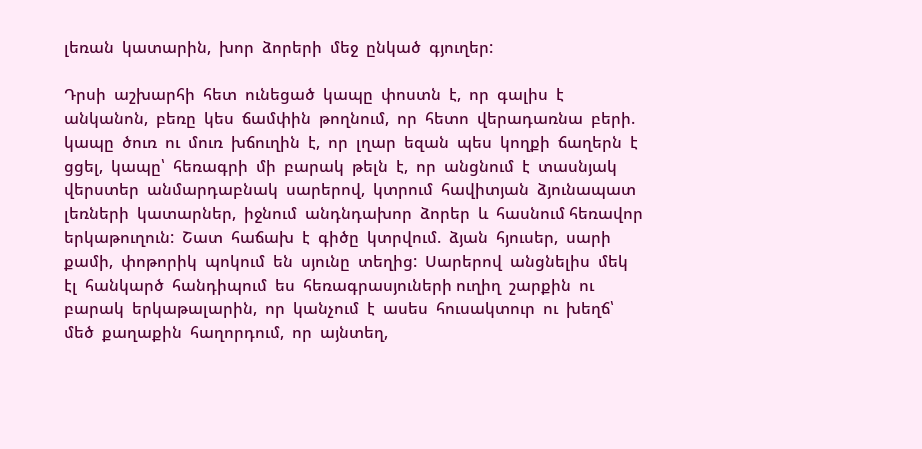լեռան  կատարին,  խոր  ձորերի  մեջ  ընկած  գյուղեր:

Դրսի  աշխարհի  հետ  ունեցած  կապը  փոստն  է,  որ  գալիս  է  անկանոն,  բեռը  կես  ճամփին  թողնում,  որ  հետո  վերադառնա  բերի.  կապը  ծուռ  ու  մուռ  խճուղին  է,  որ  լղար  եզան  պես  կողքի  ճաղերն  է ցցել,  կապը՝  հեռագրի  մի  բարակ  թելն  է,  որ  անցնում  է  տասնյակ  վերստեր  անմարդաբնակ  սարերով,  կտրում  հավիտյան  ձյունապատ  լեռների  կատարներ,  իջնում  անդնդախոր  ձորեր  և  հասնում հեռավոր  երկաթուղուն:  Շատ  հաճախ  է  գիծը  կտրվում.  ձյան  հյուսեր,  սարի  քամի,  փոթորիկ  պոկում  են  սյունը  տեղից:  Սարերով  անցնելիս  մեկ  էլ  հանկարծ  հանդիպում  ես  հեռագրասյուների ուղիղ  շարքին  ու  բարակ  երկաթալարին,  որ  կանչում  է  ասես  հուսակտուր  ու  խեղճ՝  մեծ  քաղաքին  հաղորդում,  որ  այնտեղ,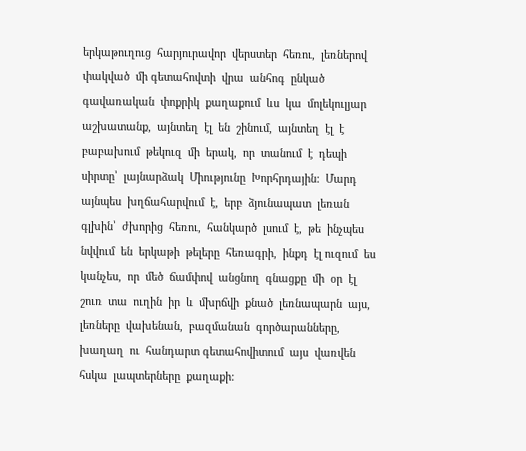երկաթուղուց  հարյուրավոր  վերստեր  հեռու,  լեռներով  փակված  մի գետահովտի  վրա  անհոգ  ընկած  գավառական  փոքրիկ  քաղաքում  ևս  կա  մոլեկուլյար  աշխատանք,  այնտեղ  էլ  են  շինում,  այնտեղ  էլ  է  բաբախում  թեկուզ  մի  երակ,  որ  տանում  է  դեպի  սիրտը՝  լայնարձակ  Միությունը  Խորհրդային:  Մարդ  այնպես  խղճահարվում  է,  երբ  ձյունապատ  լեռան  գլխին՝  ժխորից  հեռու,  հանկարծ  լսում  է,  թե  ինչպես  նվվում  են  երկաթի  թելերը  հեռագրի,  ինքդ  էլ ուզում  ես  կանչես,  որ  մեծ  ճամփով  անցնող  գնացքը  մի  օր  էլ  շուռ  տա  ուղին  իր  և  մխրճվի  քնած  լեռնապարն  այս,  լեռները  վախենան,  բազմանան  գործարանները,  խաղաղ  ու  հանդարտ գետահովիտում  այս  վառվեն  հսկա  լապտերները  քաղաքի: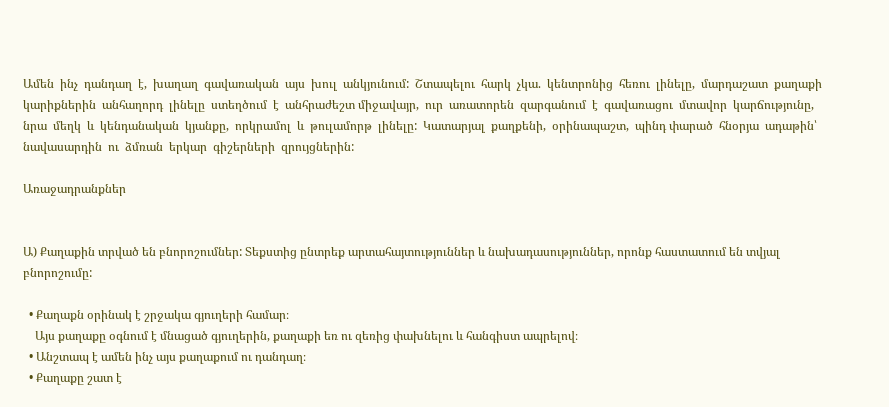Ամեն  ինչ  դանդաղ  է,  խաղաղ  գավառական  այս  խուլ  անկյունում:  Շտապելու  հարկ  չկա.  կենտրոնից  հեռու  լինելը,  մարդաշատ  քաղաքի  կարիքներին  անհաղորդ  լինելը  ստեղծում  է  անհրաժեշտ միջավայր,  ուր  առատորեն  զարգանում  է  գավառացու  մտավոր  կարճությունը,  նրա  մեղկ  և  կենդանական  կյանքը,  որկրամոլ  և  թուլամորթ  լինելը:  Կատարյալ  քաղքենի,  օրինապաշտ,  պինդ փարած  հնօրյա  ադաթին՝  նավասարդին  ու  ձմռան  երկար  գիշերների  զրույցներին:

Առաջադրանքներ


Ա) Քաղաքին տրված են բնորոշումներ: Տեքստից ընտրեք արտահայտություններ և նախադասություններ, որոնք հաստատում են տվյալ բնորոշումը:

  • Քաղաքն օրինակ է շրջակա գյուղերի համար։
    Այս քաղաքը օգնում է մնացած գյուղերին, քաղաքի եռ ու զեռից փախնելու և հանգիստ ապրելով։
  • Անշտապ է ամեն ինչ այս քաղաքում ու դանդաղ։
  • Քաղաքը շատ է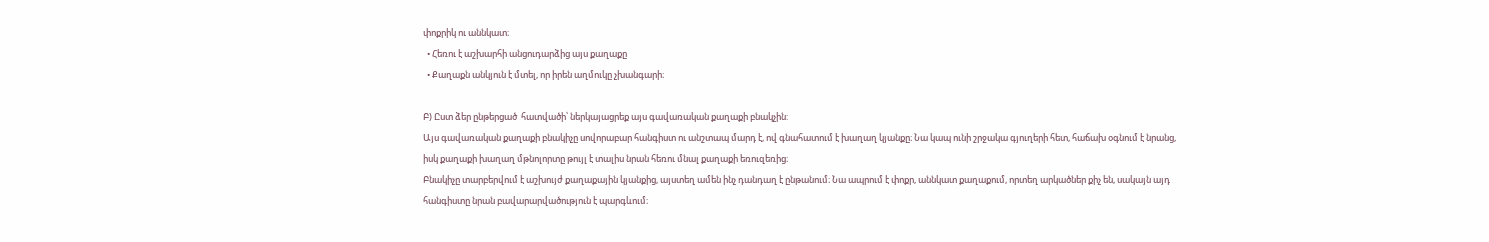փոքրիկ ու աննկատ։
  • Հեռու է աշխարհի անցուդարձից այս քաղաքը
  • Քաղաքն անկյուն է մտել, որ իրեն աղմուկը չխանգարի։

Բ) Ըստ ձեր ընթերցած  հատվածի՝ ներկայացրեք այս գավառական քաղաքի բնակչին:
Այս գավառական քաղաքի բնակիչը սովորաբար հանգիստ ու անշտապ մարդ է, ով գնահատում է խաղաղ կյանքը։ Նա կապ ունի շրջակա գյուղերի հետ, հաճախ օգնում է նրանց, իսկ քաղաքի խաղաղ մթնոլորտը թույլ է տալիս նրան հեռու մնալ քաղաքի եռուզեռից։
Բնակիչը տարբերվում է աշխույժ քաղաքային կյանքից, այստեղ ամեն ինչ դանդաղ է ընթանում։ Նա ապրում է փոքր, աննկատ քաղաքում, որտեղ արկածներ քիչ են, սակայն այդ հանգիստը նրան բավարարվածություն է պարգևում։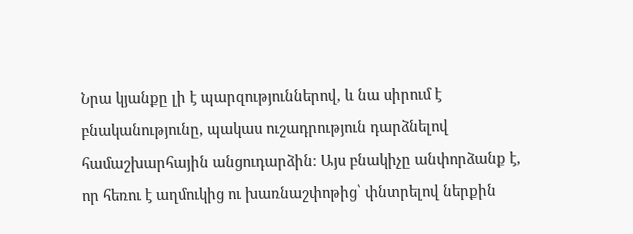Նրա կյանքը լի է պարզություններով, և նա սիրում է բնականությունը, պակաս ուշադրություն դարձնելով համաշխարհային անցուդարձին։ Այս բնակիչը անփորձանք է, որ հեռու է աղմուկից ու խառնաշփոթից՝ փնտրելով ներքին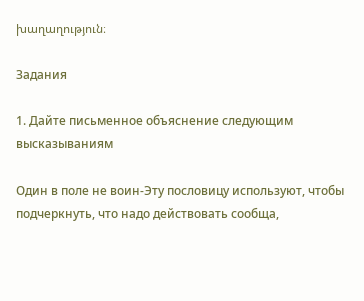խաղաղություն։

Задания

1. Дайте письменное объяснение следующим высказываниям

Один в поле не воин-Эту пословицу используют, чтобы подчеркнуть, что надо действовать сообща,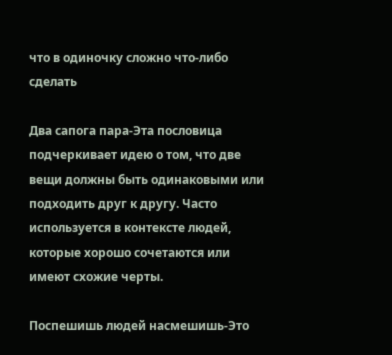что в одиночку сложно что-либо сделать

Два сапога пара-Эта пословица подчеркивает идею о том, что две вещи должны быть одинаковыми или подходить друг к другу. Часто используется в контексте людей, которые хорошо сочетаются или имеют схожие черты.

Поспешишь людей насмешишь-Это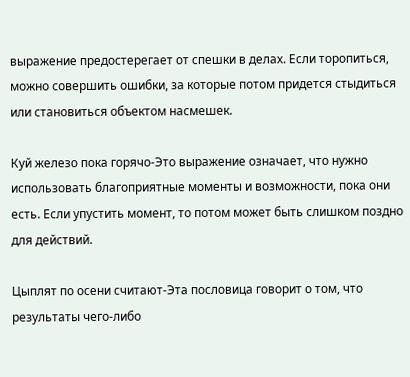выражение предостерегает от спешки в делах. Если торопиться, можно совершить ошибки, за которые потом придется стыдиться или становиться объектом насмешек.

Куй железо пока горячо-Это выражение означает, что нужно использовать благоприятные моменты и возможности, пока они есть. Если упустить момент, то потом может быть слишком поздно для действий.

Цыплят по осени считают-Эта пословица говорит о том, что результаты чего-либо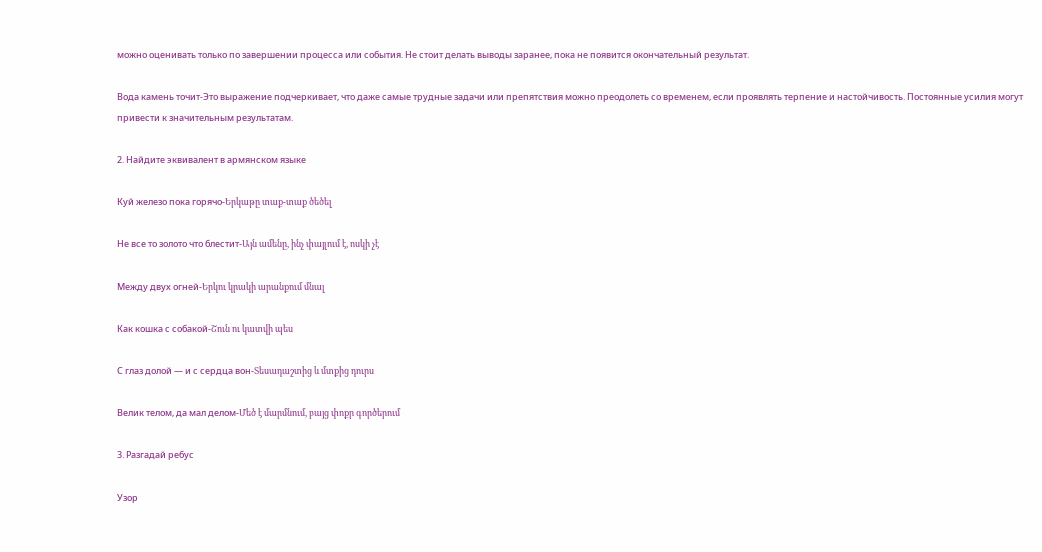можно оценивать только по завершении процесса или события. Не стоит делать выводы заранее, пока не появится окончательный результат.

Вода камень точит-Это выражение подчеркивает, что даже самые трудные задачи или препятствия можно преодолеть со временем, если проявлять терпение и настойчивость. Постоянные усилия могут привести к значительным результатам.

2. Найдите эквивалент в армянском языке

Куй железо пока горячо-Երկաթը տաք-տաք ծեծել

Не все то золото что блестит-Այն ամենը, ինչ փայլում է, ոսկի չէ

Между двух огней-Երկու կրակի արանքում մնալ

Как кошка с собакой-Շուն ու կատվի պես

С глаз долой — и с сердца вон-Տեսադաշտից և մտքից դուրս

Велик телом, да мал делом-Մեծ է մարմնում, բայց փոքր գործերում

3. Разгадай ребус

Узор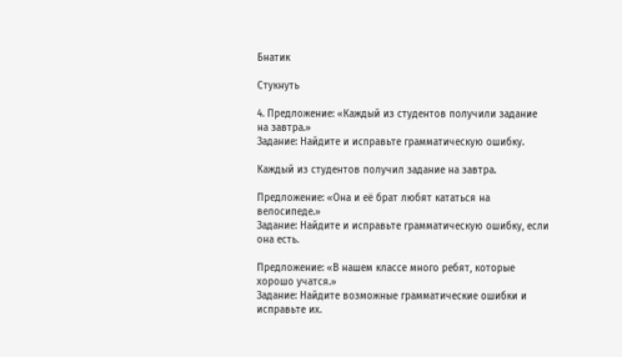Бнатик

Стукнуть

4. Предложение: «Каждый из студентов получили задание на завтра.»
Задание: Найдите и исправьте грамматическую ошибку.

Каждый из студентов получил задание на завтра.

Предложение: «Она и её брат любят кататься на велосипеде.»
Задание: Найдите и исправьте грамматическую ошибку, если она есть.

Предложение: «В нашем классе много ребят, которые хорошо учатся.»
Задание: Найдите возможные грамматические ошибки и исправьте их.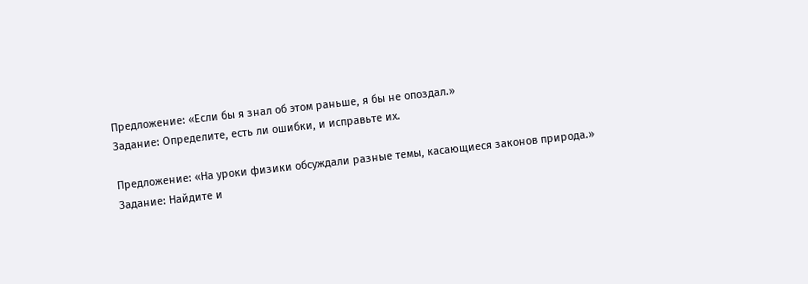Предложение: «Если бы я знал об этом раньше, я бы не опоздал.»
Задание: Определите, есть ли ошибки, и исправьте их.

Предложение: «На уроки физики обсуждали разные темы, касающиеся законов природа.»
Задание: Найдите и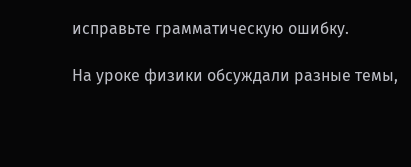исправьте грамматическую ошибку.

На уроке физики обсуждали разные темы,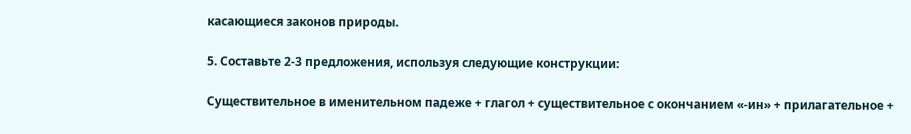касающиеся законов природы.

5. Составьте 2-3 предложения, используя следующие конструкции:

Существительное в именительном падеже + глагол + существительное с окончанием «-ин» + прилагательное +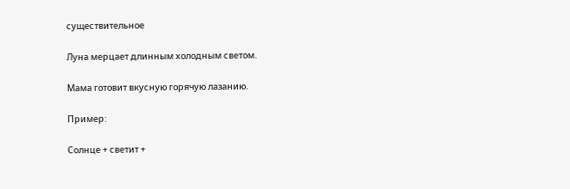существительное

Луна мерцает длинным холодным светом.

Мама готовит вкусную горячую лазанию.

Пример:

Солнце + светит +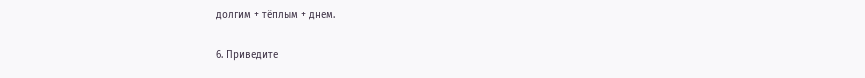долгим + тёплым + днем.

6. Приведите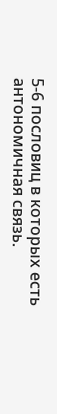5-6 пословиц в которых есть антономичная связь.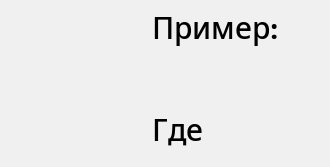Пример։

Где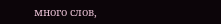много слов,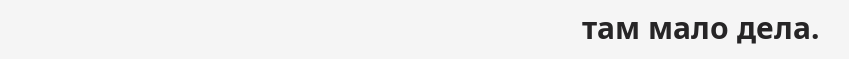там мало дела.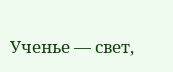Ученье — свет,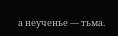а неученье — тьма.